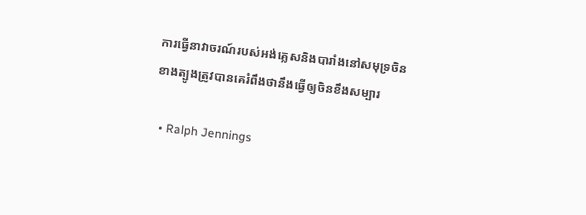ការធ្វើនាវាចរណ៍របស់អង់គ្លេសនិងបារាំងនៅសមុទ្រចិនខាងត្បូងត្រូវបានគេរំពឹងថានឹងធ្វើឲ្យចិនខឹងសម្បារ

  • Ralph Jennings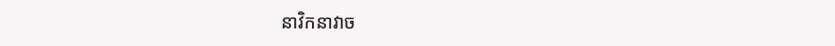នាវិកនាវាច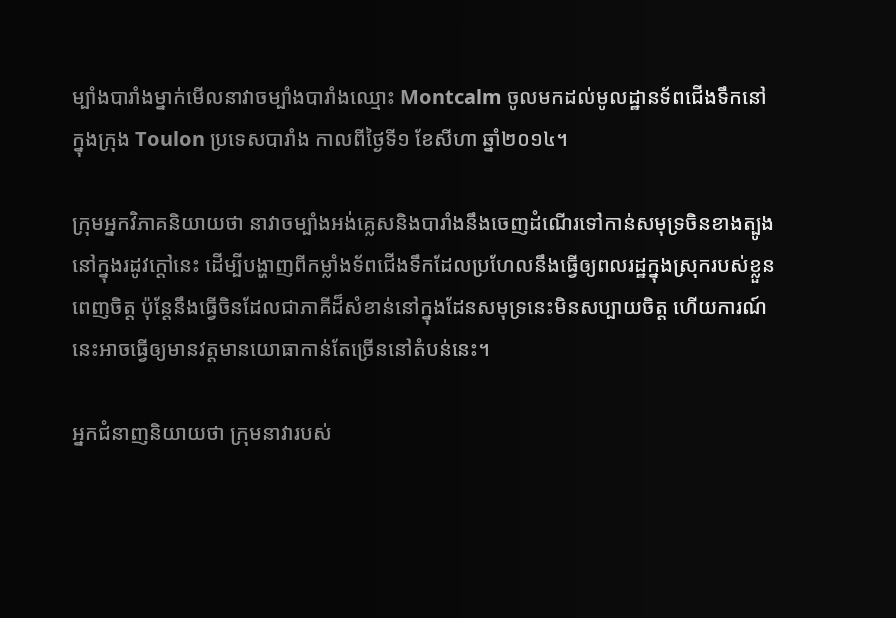ម្បាំងបារាំងម្នាក់មើលនាវាចម្បាំងបារាំងឈ្មោះ Montcalm ចូលមកដល់មូលដ្ឋានទ័ពជើងទឹកនៅក្នុងក្រុង Toulon ប្រទេសបារាំង កាលពីថ្ងៃទី១ ខែសីហា ឆ្នាំ២០១៤។

ក្រុមអ្នកវិភាគនិយាយថា នាវាចម្បាំងអង់គ្លេសនិងបារាំងនឹងចេញដំណើរទៅកាន់សមុទ្រចិនខាងត្បូងនៅក្នុងរដូវក្តៅនេះ ដើម្បីបង្ហាញពីកម្លាំងទ័ពជើងទឹកដែលប្រហែលនឹងធ្វើឲ្យពលរដ្ឋក្នុងស្រុករបស់ខ្លួនពេញចិត្ត ប៉ុន្តែនឹងធ្វើចិនដែលជាភាគីដ៏សំខាន់នៅក្នុងដែនសមុទ្រនេះមិនសប្បាយចិត្ត ហើយការណ៍នេះអាចធ្វើឲ្យមានវត្តមានយោធាកាន់តែច្រើននៅតំបន់នេះ។

អ្នកជំនាញនិយាយថា ក្រុមនាវារបស់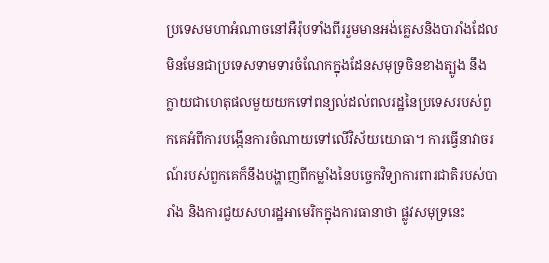ប្រទេសមហាអំណាចនៅអឺរ៉ុបទាំងពីររួមមានអង់គ្លេសនិងបារាំងដែលមិនមែនជាប្រទេសទាមទារចំណែកក្នុងដែនសមុទ្រចិនខាងត្បូង នឹងក្លាយជាហេតុផលមួយយកទៅពន្យល់ដល់ពលរដ្ឋនៃប្រទេសរបស់ពួកគេអំពីការបង្កើនការចំណាយទៅលើវិស័យយោធា។ ការធ្វើនាវាចរណ៍របស់ពួកគេក៏នឹងបង្ហាញពីកម្លាំងនៃបច្ចេកវិទ្យាការពារជាតិរបស់បារាំង និងការជួយសហរដ្ឋអាមេរិកក្នុងការធានាថា ផ្លូវសមុទ្រនេះ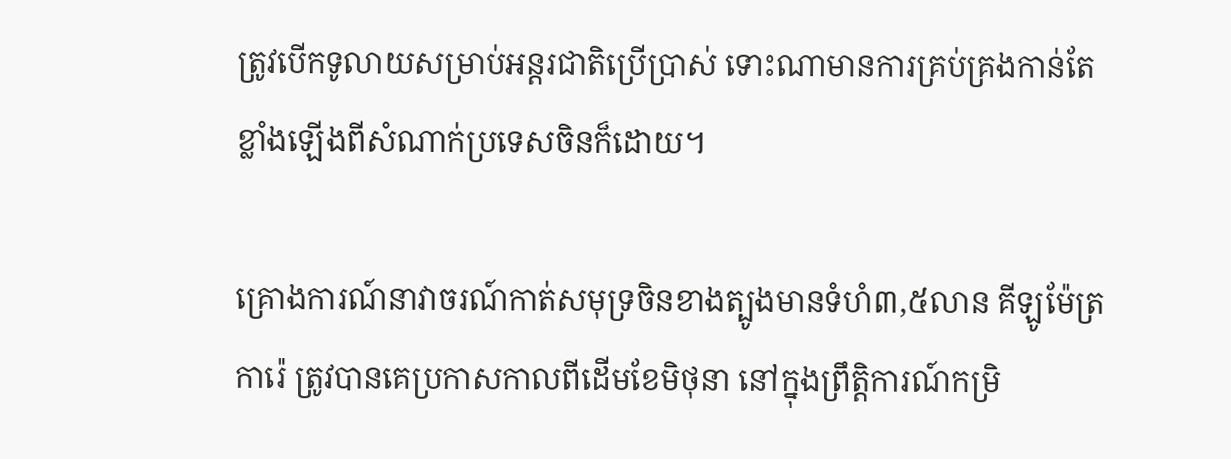ត្រូវបើកទូលាយសម្រាប់អន្តរជាតិប្រើប្រាស់ ទោះណាមានការគ្រប់គ្រងកាន់តែខ្លាំងឡើងពីសំណាក់ប្រទេសចិនក៏ដោយ។

គ្រោងការណ៍នាវាចរណ៍កាត់សមុទ្រចិនខាងត្បូងមានទំហំ៣,៥លាន គីឡូម៉ែត្រការ៉េ ត្រូវបានគេប្រកាសកាលពីដើមខែមិថុនា នៅក្នុងព្រឹត្តិការណ៍កម្រិ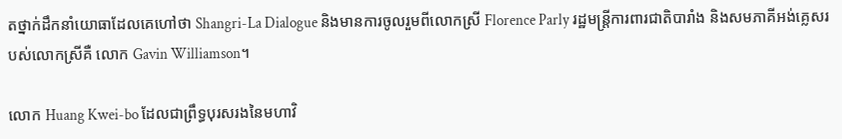តថ្នាក់ដឹកនាំយោធាដែលគេហៅថា Shangri-La Dialogue និងមានការចូលរួមពីលោកស្រី Florence Parly រដ្ឋមន្ត្រីការពារជាតិបារាំង និងសមភាគីអង់គ្លេសរបស់លោកស្រីគឺ លោក Gavin Williamson។

លោក Huang Kwei-bo ដែលជាព្រឹទ្ធបុរសរងនៃមហាវិ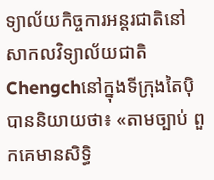ទ្យាល័យកិច្ចការអន្តរជាតិនៅសាកលវិទ្យាល័យជាតិ Chengchនៅក្នុងទីក្រុងតៃប៉ិបាននិយាយថា៖ «តាមច្បាប់ ពួកគេមានសិទ្ធិ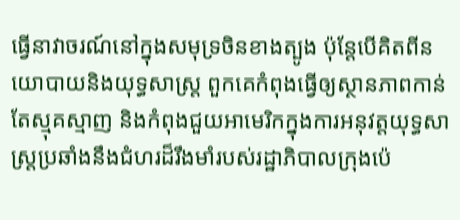ធ្វើនាវាចរណ៍នៅក្នុងសមុទ្រចិនខាងត្បូង ប៉ុន្តែបើគិតពីនយោបាយនិងយុទ្ធសាស្ត្រ ពួកគេកំពុងធ្វើឲ្យស្ថានភាពកាន់តែស្មុគស្មាញ និងកំពុងជួយអាមេរិកក្នុងការអនុវត្តយុទ្ធសាស្ត្រប្រឆាំងនឹងជំហរដ៏រឹងមាំរបស់រដ្ឋាភិបាលក្រុងប៉េ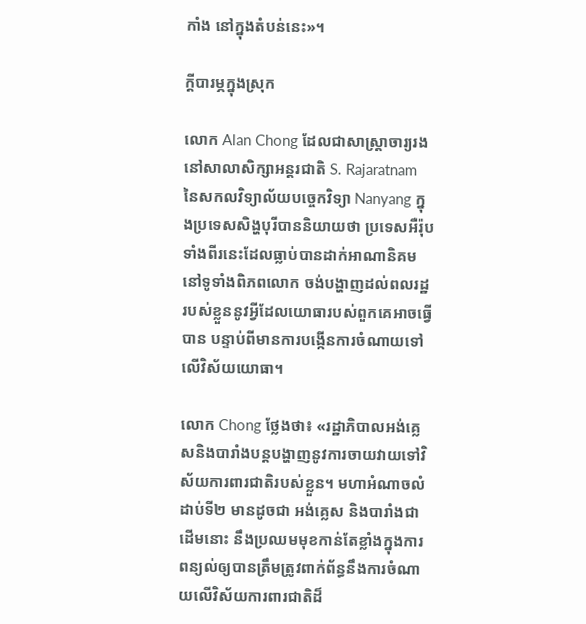កាំង នៅក្នុងតំបន់នេះ»។

ក្តីបារម្ភក្នុងស្រុក

លោក Alan Chong ដែលជាសាស្ត្រាចារ្យរងនៅសាលាសិក្សាអន្តរជាតិ S. Rajaratnam នៃសកលវិទ្យាល័យបច្ចេកវិទ្យា Nanyang ក្នុងប្រទេសសិង្ហបុរីបាននិយាយថា ប្រទេសអឺរ៉ុបទាំងពីរនេះដែលធ្លាប់បានដាក់អាណានិគមនៅទូទាំងពិភពលោក ចង់បង្ហាញដល់ពលរដ្ឋរបស់ខ្លួននូវអ្វីដែលយោធារបស់ពួកគេអាចធ្វើបាន បន្ទាប់ពីមានការបង្កើនការចំណាយទៅលើវិស័យយោធា។

លោក Chong ថ្លែងថា៖ «រដ្ឋាភិបាលអង់គ្លេសនិងបារាំងបន្តបង្ហាញនូវការចាយវាយទៅវិស័យការពារជាតិរបស់ខ្លួន។ មហាអំណាចលំដាប់ទី២ មានដូចជា អង់គ្លេស និងបារាំងជាដើមនោះ នឹងប្រឈមមុខកាន់តែខ្លាំងក្នុងការពន្យល់ឲ្យបានត្រឹមត្រូវពាក់ព័ន្ធនឹងការចំណាយលើវិស័យការពារជាតិដ៏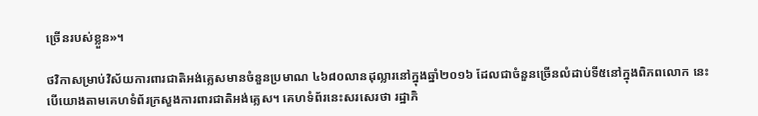ច្រើនរបស់ខ្លួន»។

ថវិកាសម្រាប់វិស័យការពារជាតិអង់គ្លេសមានចំនួនប្រមាណ ៤៦៨០លានដុល្លារនៅក្នុងឆ្នាំ២០១៦ ដែលជាចំនួនច្រើនលំដាប់ទី៥នៅក្នុងពិភពលោក នេះបើយោងតាមគេហទំព័រក្រសួងការពារជាតិអង់គ្លេស។ គេហទំព័រនេះសរសេរថា រដ្ឋាភិ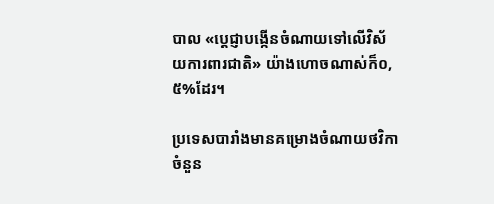បាល «ប្តេជ្ញាបង្កើនចំណាយទៅលើវិស័យការពារជាតិ» យ៉ាងហោចណាស់ក៏០,៥%ដែរ។

ប្រទេសបារាំងមានគម្រោងចំណាយថវិកាចំនួន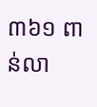៣៦១ ពាន់លា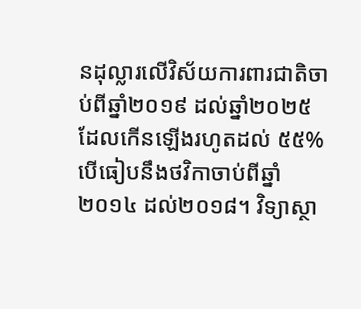នដុល្លារលើវិស័យការពារជាតិចាប់ពីឆ្នាំ២០១៩ ដល់ឆ្នាំ២០២៥ ដែលកើនឡើងរហូតដល់ ៥៥%បើធៀបនឹងថវិកាចាប់ពីឆ្នាំ២០១៤ ដល់២០១៨។ វិទ្យាស្ថា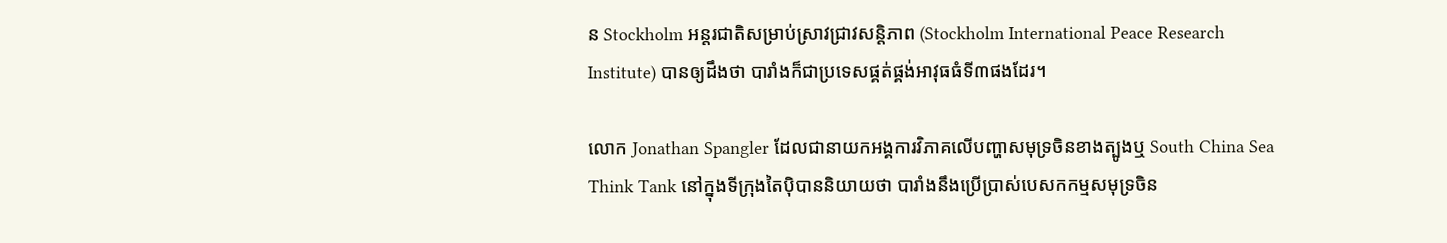ន Stockholm អន្តរជាតិសម្រាប់ស្រាវជ្រាវសន្តិភាព (Stockholm International Peace Research Institute) បានឲ្យដឹងថា បារាំងក៏ជាប្រទេសផ្គត់ផ្គង់អាវុធធំទី៣ផងដែរ។

លោក Jonathan Spangler ដែលជានាយកអង្គការវិភាគលើបញ្ហាសមុទ្រចិនខាងត្បូងឬ South China Sea Think Tank នៅក្នុងទីក្រុងតៃប៉ិបាននិយាយថា បារាំងនឹងប្រើប្រាស់បេសកកម្មសមុទ្រចិន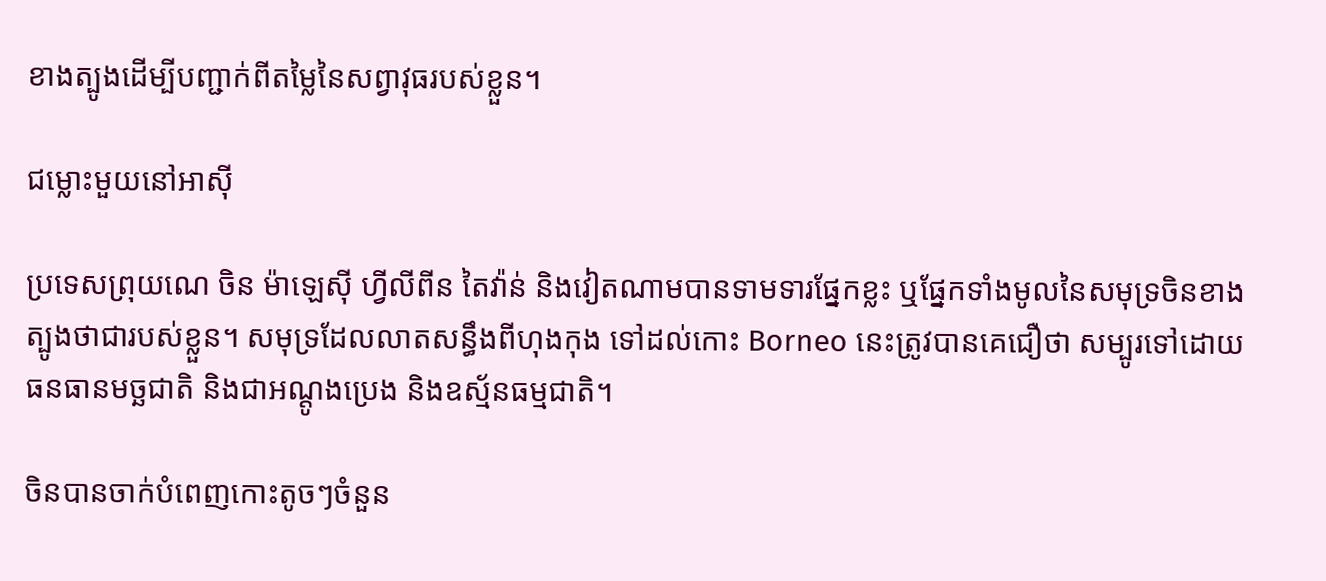ខាងត្បូងដើម្បីបញ្ជាក់ពីតម្លៃនៃសព្វាវុធរបស់ខ្លួន។

ជម្លោះមួយនៅអាស៊ី

ប្រទេសព្រុយណេ ចិន ម៉ាឡេស៊ី ហ្វីលីពីន តៃវ៉ាន់ និងវៀតណាមបានទាមទារផ្នែកខ្លះ ឬផ្នែកទាំងមូលនៃសមុទ្រចិនខាងត្បូងថាជារបស់ខ្លួន។ សមុទ្រដែលលាតសន្ធឹងពីហុងកុង ទៅដល់កោះ Borneo នេះត្រូវបានគេជឿថា សម្បូរទៅដោយធនធានមច្ឆជាតិ និងជាអណ្តូងប្រេង និងឧស្ម័នធម្មជាតិ។

ចិនបានចាក់បំពេញកោះតូចៗចំនួន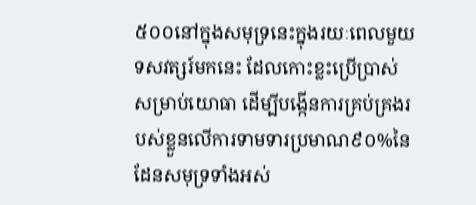៥០០នៅក្នុងសមុទ្រនេះក្នុងរយៈពេលមួយទសវត្សរ៍មកនេះ ដែលកោះខ្លះប្រើប្រាស់សម្រាប់យោធា ដើម្បីបង្កើនការគ្រប់គ្រងរបស់ខ្លួនលើការទាមទារប្រមាណ៩០%នៃដែនសមុទ្រទាំងអស់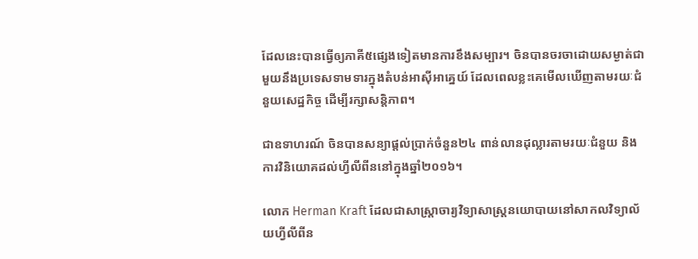ដែលនេះបានធ្វើឲ្យភាគី៥ផ្សេងទៀតមានការខឹងសម្បារ។ ចិនបានចរចាដោយសម្ងាត់ជាមួយនឹងប្រទេសទាមទារក្នុងតំបន់អាស៊ីអាគ្នេយ៍ ដែលពេលខ្លះគេមើលឃើញតាមរយៈជំនួយសេដ្ឋកិច្ច ដើម្បីរក្សាសន្តិភាព។

ជាឧទាហរណ៍ ចិនបានសន្យាផ្តល់ប្រាក់ចំនួន២៤ ពាន់លានដុល្លារតាមរយៈជំនួយ និងការវិនិយោគដល់ហ្វីលីពីននៅក្នុងឆ្នាំ២០១៦។

លោក Herman Kraft ដែលជាសាស្ត្រាចារ្យវិទ្យាសាស្រ្តនយោបាយនៅសាកលវិទ្យាល័យហ្វីលីពីន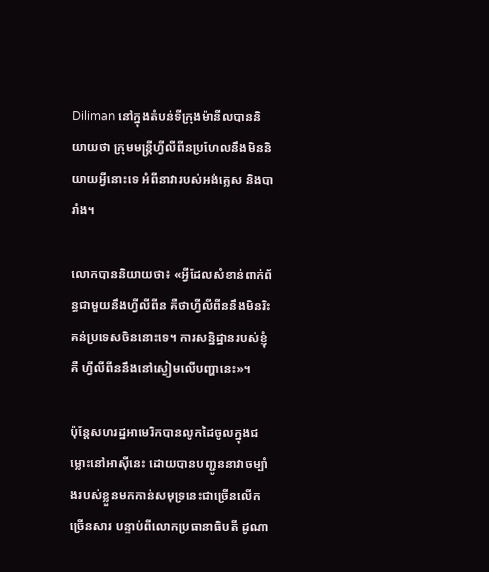Diliman នៅក្នុងតំបន់ទីក្រុងម៉ានីលបាននិយាយថា ក្រុមមន្ត្រីហ្វីលីពីនប្រហែលនឹងមិននិយាយអ្វីនោះទេ អំពីនាវារបស់អង់គ្លេស និងបារាំង។

លោកបាននិយាយថា៖ «អ្វីដែលសំខាន់ពាក់ព័ន្ធជាមួយនឹងហ្វីលីពីន គឺថាហ្វីលីពីននឹងមិនរិះគន់ប្រទេសចិននោះទេ។ ការសន្និដ្ឋានរបស់ខ្ញុំគឺ ហ្វីលីពីននឹងនៅស្ងៀមលើបញ្ហានេះ»។

ប៉ុន្តែសហរដ្ឋអាមេរិកបានលូកដៃចូលក្នុងជម្លោះនៅអាស៊ីនេះ ដោយបានបញ្ជូននាវាចម្បាំងរបស់ខ្លួនមកកាន់សមុទ្រនេះជាច្រើនលើកច្រើនសារ បន្ទាប់ពីលោកប្រធានាធិបតី ដូណា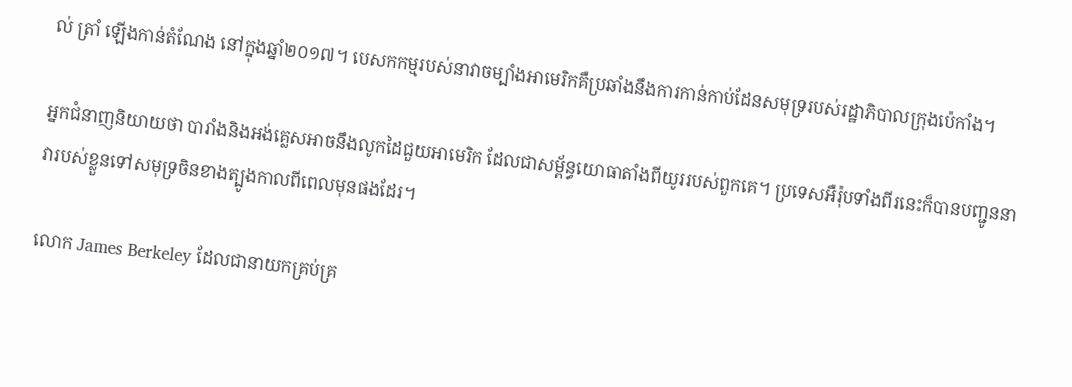ល់ ត្រាំ ឡើងកាន់តំណែង នៅក្នុងឆ្នាំ២០១៧។ បេសកកម្មរបស់នាវាចម្បាំងអាមេរិកគឺប្រឆាំងនឹងការកាន់កាប់ដែនសមុទ្ររបស់រដ្ឋាភិបាលក្រុងប៉េកាំង។

អ្នកជំនាញនិយាយថា បារាំងនិងអង់គ្លេសអាចនឹងលូកដៃជួយអាមេរិក ដែលជាសម្ព័ន្ធយោធាតាំងពីយូររបស់ពួកគេ។ ប្រទេសអឺរ៉ុបទាំងពីរនេះក៏បានបញ្ជូននាវារបស់ខ្លួនទៅសមុទ្រចិនខាងត្បូងកាលពីពេលមុនផងដែរ។

លោក James Berkeley ដែលជានាយកគ្រប់គ្រ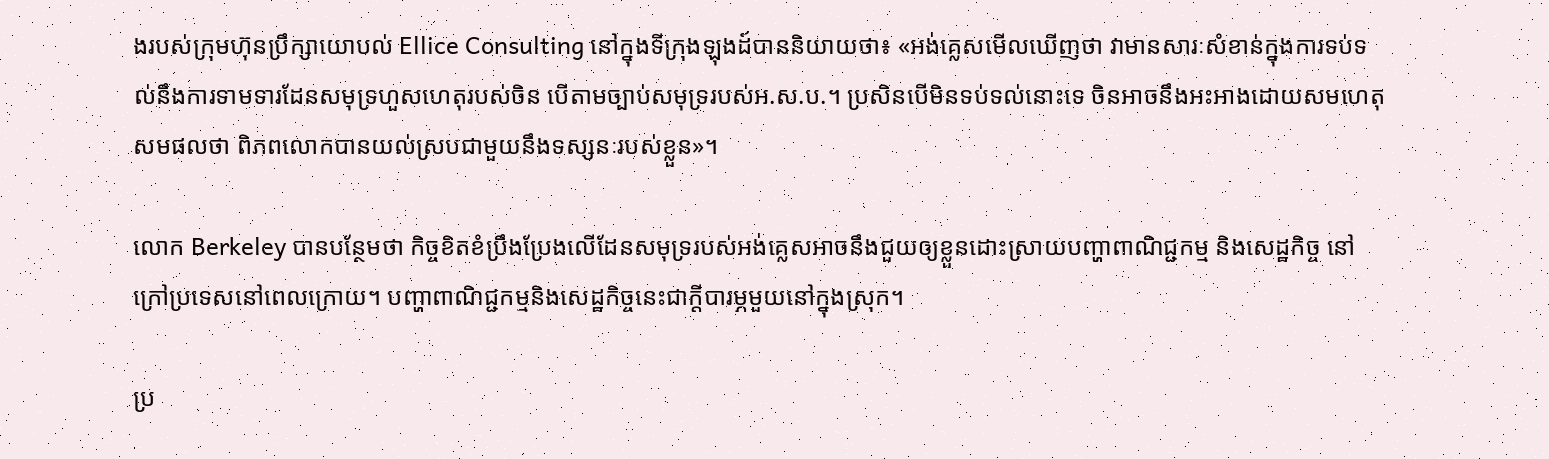ងរបស់ក្រុមហ៊ុនប្រឹក្សាយោបល់ Ellice Consulting នៅក្នុងទីក្រុងឡុងដ៍បាននិយាយថា៖ «អង់គ្លេសមើលឃើញថា វាមានសារៈសំខាន់ក្នុងការទប់ទល់នឹងការទាមទារដែនសមុទ្រហួសហេតុរបស់ចិន បើតាមច្បាប់សមុទ្ររបស់អ.ស.ប.។ ប្រសិនបើមិនទប់ទល់នោះទេ ចិនអាចនឹងអះអាងដោយសមហេតុសមផលថា ពិភពលោកបានយល់ស្របជាមួយនឹងទស្សនៈរបស់ខ្លួន»។

លោក Berkeley បានបន្ថែមថា កិច្ចខិតខំប្រឹងប្រែងលើដែនសមុទ្ររបស់អង់គ្លេសអាចនឹងជួយឲ្យខ្លួនដោះស្រាយបញ្ហាពាណិជ្ជកម្ម និងសេដ្ឋកិច្ច នៅក្រៅប្រទេសនៅពេលក្រោយ។ បញ្ហាពាណិជ្ជកម្មនិងសេដ្ឋកិច្ចនេះជាក្តីបារម្ភមួយនៅក្នុងស្រុក។

ប្រ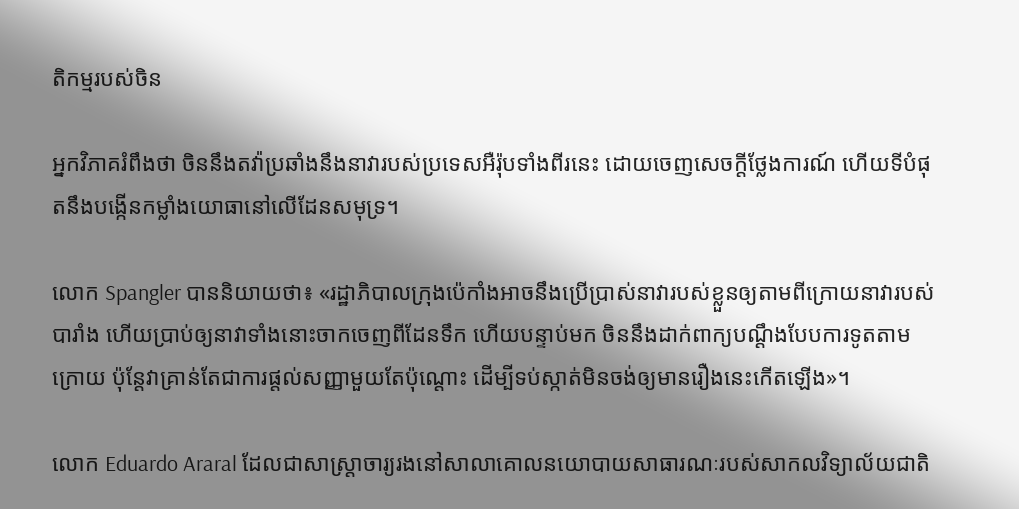តិកម្មរបស់ចិន

អ្នកវិភាគរំពឹងថា ចិននឹងតវ៉ាប្រឆាំងនឹងនាវារបស់ប្រទេសអឺរ៉ុបទាំងពីរនេះ ដោយចេញសេចក្តីថ្លែងការណ៍ ហើយទីបំផុតនឹងបង្កើនកម្លាំងយោធានៅលើដែនសមុទ្រ។

លោក Spangler បាននិយាយថា៖ «រដ្ឋាភិបាលក្រុងប៉េកាំងអាចនឹងប្រើប្រាស់នាវារបស់ខ្លួនឲ្យតាមពីក្រោយនាវារបស់បារាំង ហើយប្រាប់ឲ្យនាវាទាំងនោះចាកចេញពីដែនទឹក ហើយបន្ទាប់មក ចិននឹងដាក់ពាក្យបណ្តឹងបែបការទូតតាមក្រោយ ប៉ុន្តែវាគ្រាន់តែជាការផ្តល់សញ្ញាមួយតែប៉ុណ្តោះ ដើម្បីទប់ស្កាត់មិនចង់ឲ្យមានរឿងនេះកើតឡើង»។

លោក Eduardo Araral ដែលជាសាស្ត្រាចារ្យរងនៅសាលាគោលនយោបាយសាធារណៈរបស់សាកលវិទ្យាល័យជាតិ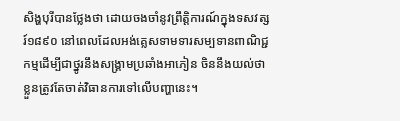សិង្ហបុរីបានថ្លែងថា ដោយចងចាំនូវព្រឹត្តិការណ៍ក្នុងទសវត្សរ៍១៨៩០ នៅពេលដែលអង់គ្លេសទាមទារសម្បទានពាណិជ្ជកម្មដើម្បីជាថ្នូរនឹងសង្គ្រាមប្រឆាំងអាភៀន ចិននឹងយល់ថា ខ្លួនត្រូវតែចាត់វិធានការទៅលើបញ្ហានេះ។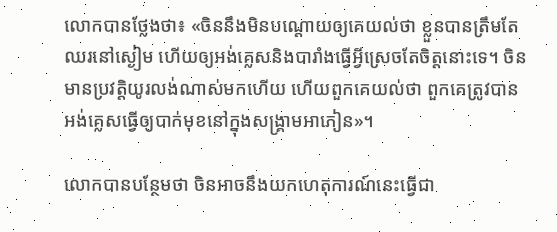លោកបានថ្លែងថា៖ «ចិននឹងមិនបណ្តោយឲ្យគេយល់ថា ខ្លួនបានត្រឹមតែឈរនៅស្ងៀម ហើយឲ្យអង់គ្លេសនិងបារាំងធ្វើអ្វីស្រេចតែចិត្តនោះទេ។ ចិនមានប្រវត្តិយូរលង់ណាស់មកហើយ ហើយពួកគេយល់ថា ពួកគេត្រូវបានអង់គ្លេសធ្វើឲ្យបាក់មុខនៅក្នុងសង្គ្រាមអាភៀន»។

លោកបានបន្ថែមថា ចិនអាចនឹងយកហេតុការណ៍នេះធ្វើជា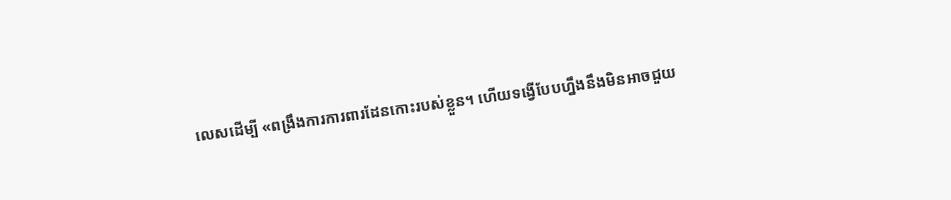លេសដើម្បី «ពង្រឹងការការពារដែនកោះរបស់ខ្លួន។ ហើយទង្វើបែបហ្នឹងនឹងមិនអាចជួយ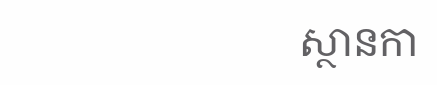ស្ថានកា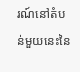រណ៍នៅតំបន់មួយនេះនៃ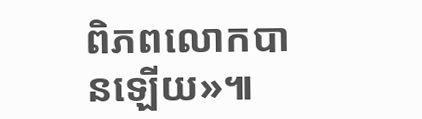ពិភពលោកបានឡើយ»៕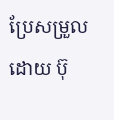ប្រែសម្រួលដោយ ប៊ុ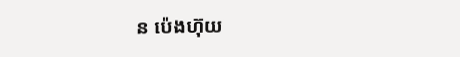ន ប៉េងហ៊ុយ